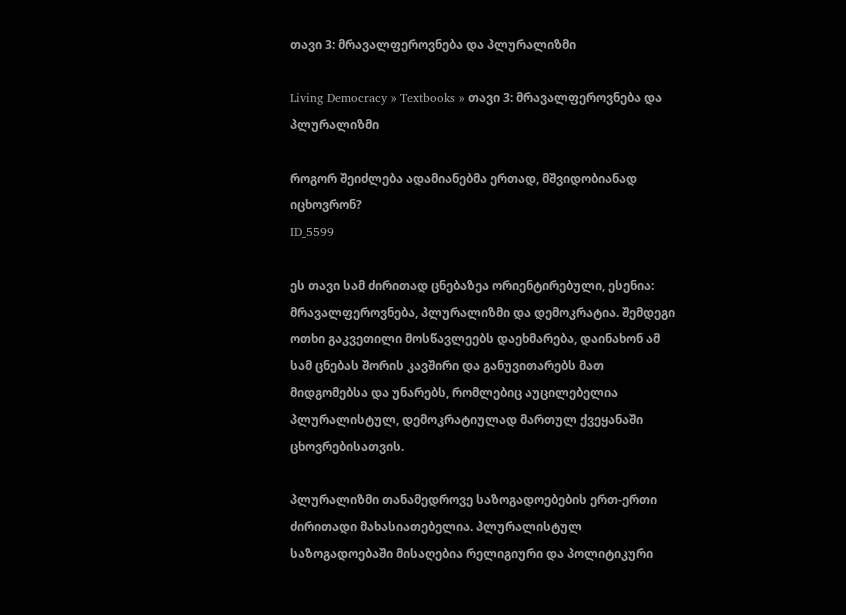თავი 3: მრავალფეროვნება და პლურალიზმი

Living Democracy » Textbooks » თავი 3: მრავალფეროვნება და პლურალიზმი

როგორ შეიძლება ადამიანებმა ერთად, მშვიდობიანად იცხოვრონ?
ID_5599

ეს თავი სამ ძირითად ცნებაზეა ორიენტირებული, ესენია: მრავალფეროვნება, პლურალიზმი და დემოკრატია. შემდეგი ოთხი გაკვეთილი მოსწავლეებს დაეხმარება, დაინახონ ამ სამ ცნებას შორის კავშირი და განუვითარებს მათ მიდგომებსა და უნარებს, რომლებიც აუცილებელია პლურალისტულ, დემოკრატიულად მართულ ქვეყანაში ცხოვრებისათვის.

პლურალიზმი თანამედროვე საზოგადოებების ერთ-ერთი ძირითადი მახასიათებელია. პლურალისტულ საზოგადოებაში მისაღებია რელიგიური და პოლიტიკური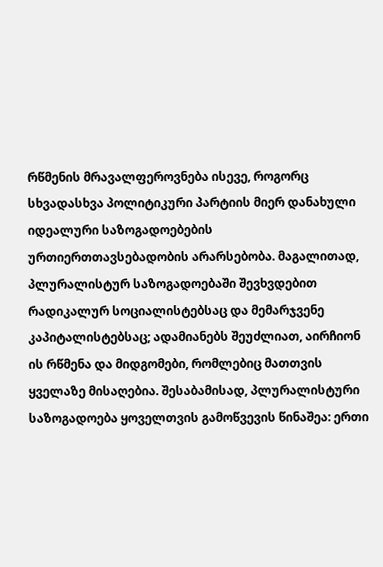რწმენის მრავალფეროვნება ისევე, როგორც სხვადასხვა პოლიტიკური პარტიის მიერ დანახული იდეალური საზოგადოებების ურთიერთთავსებადობის არარსებობა. მაგალითად, პლურალისტურ საზოგადოებაში შევხვდებით რადიკალურ სოციალისტებსაც და მემარჯვენე კაპიტალისტებსაც; ადამიანებს შეუძლიათ, აირჩიონ ის რწმენა და მიდგომები, რომლებიც მათთვის ყველაზე მისაღებია. შესაბამისად, პლურალისტური საზოგადოება ყოველთვის გამოწვევის წინაშეა: ერთი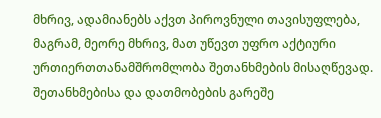მხრივ, ადამიანებს აქვთ პიროვნული თავისუფლება, მაგრამ, მეორე მხრივ, მათ უწევთ უფრო აქტიური ურთიერთთანამშრომლობა შეთანხმების მისაღწევად. შეთანხმებისა და დათმობების გარეშე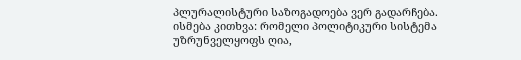პლურალისტური საზოგადოება ვერ გადარჩება. ისმება კითხვა: რომელი პოლიტიკური სისტემა უზრუნველყოფს ღია,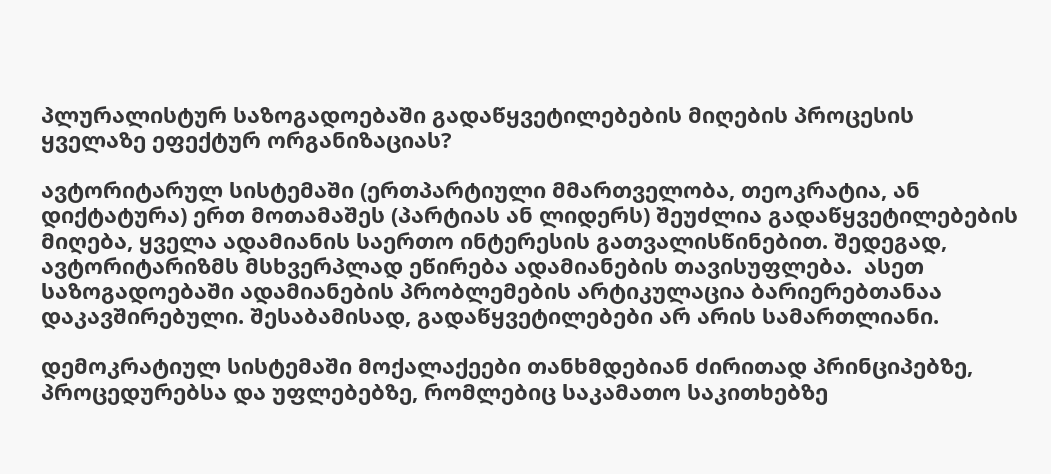პლურალისტურ საზოგადოებაში გადაწყვეტილებების მიღების პროცესის ყველაზე ეფექტურ ორგანიზაციას?

ავტორიტარულ სისტემაში (ერთპარტიული მმართველობა, თეოკრატია, ან დიქტატურა) ერთ მოთამაშეს (პარტიას ან ლიდერს) შეუძლია გადაწყვეტილებების მიღება, ყველა ადამიანის საერთო ინტერესის გათვალისწინებით. შედეგად, ავტორიტარიზმს მსხვერპლად ეწირება ადამიანების თავისუფლება.  ასეთ საზოგადოებაში ადამიანების პრობლემების არტიკულაცია ბარიერებთანაა დაკავშირებული. შესაბამისად, გადაწყვეტილებები არ არის სამართლიანი.

დემოკრატიულ სისტემაში მოქალაქეები თანხმდებიან ძირითად პრინციპებზე, პროცედურებსა და უფლებებზე, რომლებიც საკამათო საკითხებზე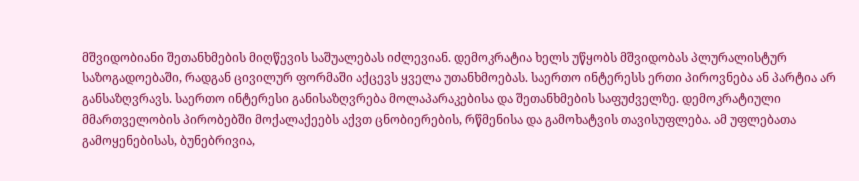მშვიდობიანი შეთანხმების მიღწევის საშუალებას იძლევიან. დემოკრატია ხელს უწყობს მშვიდობას პლურალისტურ საზოგადოებაში, რადგან ცივილურ ფორმაში აქცევს ყველა უთანხმოებას. საერთო ინტერესს ერთი პიროვნება ან პარტია არ განსაზღვრავს. საერთო ინტერესი განისაზღვრება მოლაპარაკებისა და შეთანხმების საფუძველზე. დემოკრატიული მმართველობის პირობებში მოქალაქეებს აქვთ ცნობიერების, რწმენისა და გამოხატვის თავისუფლება. ამ უფლებათა გამოყენებისას, ბუნებრივია,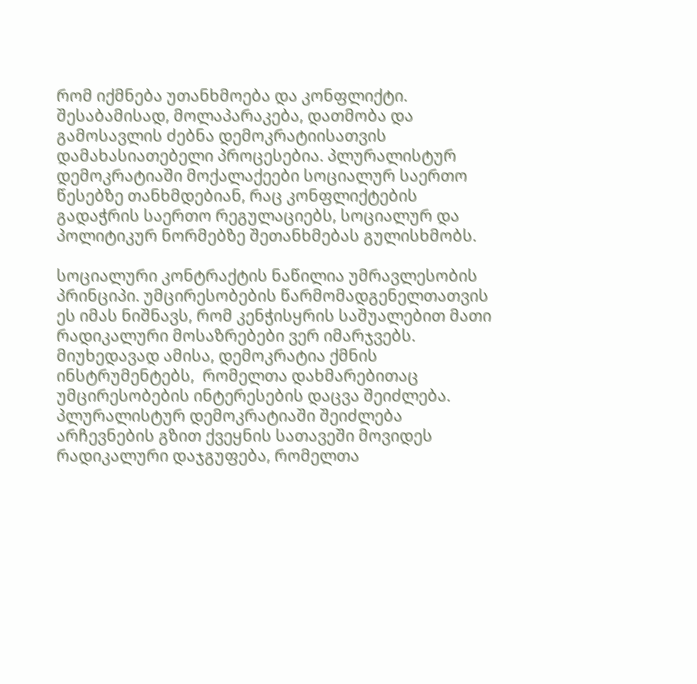რომ იქმნება უთანხმოება და კონფლიქტი. შესაბამისად, მოლაპარაკება, დათმობა და გამოსავლის ძებნა დემოკრატიისათვის დამახასიათებელი პროცესებია. პლურალისტურ დემოკრატიაში მოქალაქეები სოციალურ საერთო წესებზე თანხმდებიან, რაც კონფლიქტების გადაჭრის საერთო რეგულაციებს, სოციალურ და პოლიტიკურ ნორმებზე შეთანხმებას გულისხმობს.

სოციალური კონტრაქტის ნაწილია უმრავლესობის პრინციპი. უმცირესობების წარმომადგენელთათვის ეს იმას ნიშნავს, რომ კენჭისყრის საშუალებით მათი რადიკალური მოსაზრებები ვერ იმარჯვებს. მიუხედავად ამისა, დემოკრატია ქმნის ინსტრუმენტებს,  რომელთა დახმარებითაც უმცირესობების ინტერესების დაცვა შეიძლება. პლურალისტურ დემოკრატიაში შეიძლება არჩევნების გზით ქვეყნის სათავეში მოვიდეს რადიკალური დაჯგუფება, რომელთა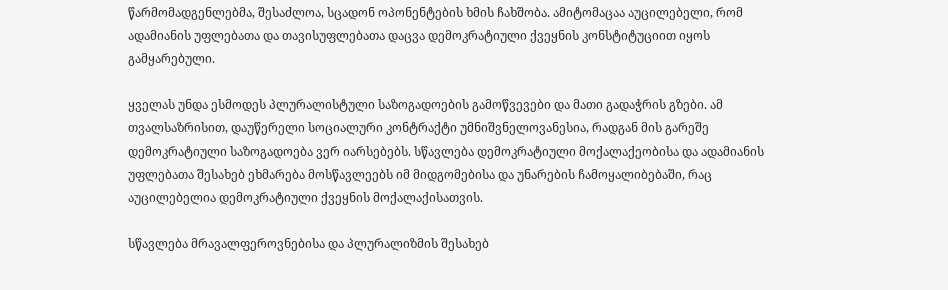წარმომადგენლებმა, შესაძლოა, სცადონ ოპონენტების ხმის ჩახშობა. ამიტომაცაა აუცილებელი, რომ ადამიანის უფლებათა და თავისუფლებათა დაცვა დემოკრატიული ქვეყნის კონსტიტუციით იყოს გამყარებული.

ყველას უნდა ესმოდეს პლურალისტული საზოგადოების გამოწვევები და მათი გადაჭრის გზები. ამ თვალსაზრისით, დაუწერელი სოციალური კონტრაქტი უმნიშვნელოვანესია, რადგან მის გარეშე დემოკრატიული საზოგადოება ვერ იარსებებს. სწავლება დემოკრატიული მოქალაქეობისა და ადამიანის უფლებათა შესახებ ეხმარება მოსწავლეებს იმ მიდგომებისა და უნარების ჩამოყალიბებაში, რაც აუცილებელია დემოკრატიული ქვეყნის მოქალაქისათვის.

სწავლება მრავალფეროვნებისა და პლურალიზმის შესახებ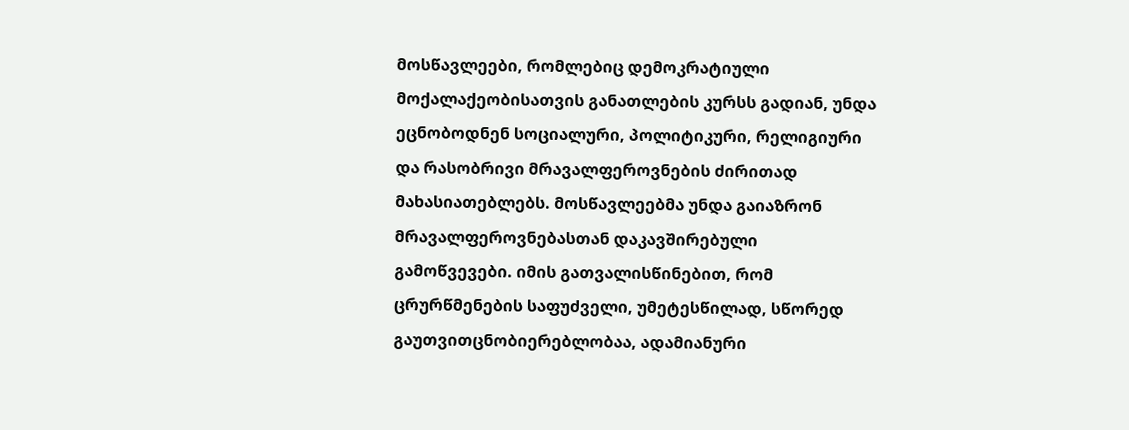მოსწავლეები, რომლებიც დემოკრატიული მოქალაქეობისათვის განათლების კურსს გადიან, უნდა ეცნობოდნენ სოციალური, პოლიტიკური, რელიგიური და რასობრივი მრავალფეროვნების ძირითად მახასიათებლებს. მოსწავლეებმა უნდა გაიაზრონ მრავალფეროვნებასთან დაკავშირებული გამოწვევები. იმის გათვალისწინებით, რომ ცრურწმენების საფუძველი, უმეტესწილად, სწორედ გაუთვითცნობიერებლობაა, ადამიანური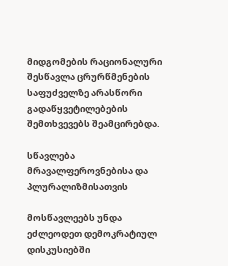მიდგომების რაციონალური შესწავლა ცრურწმენების საფუძველზე არასწორი გადაწყვეტილებების შემთხვევებს შეამცირებდა.

სწავლება მრავალფეროვნებისა და პლურალიზმისათვის

მოსწავლეებს უნდა ეძლეოდეთ დემოკრატიულ დისკუსიებში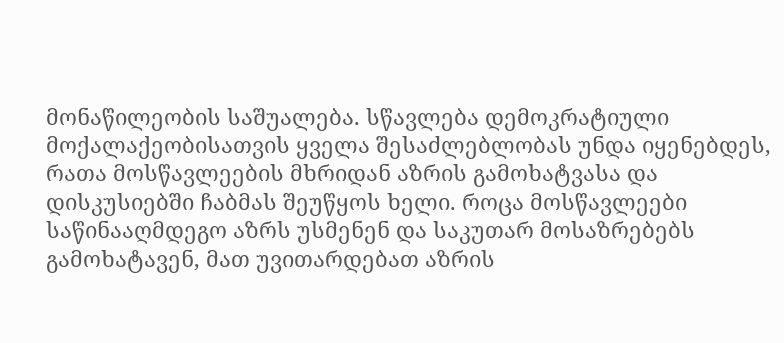მონაწილეობის საშუალება. სწავლება დემოკრატიული მოქალაქეობისათვის ყველა შესაძლებლობას უნდა იყენებდეს, რათა მოსწავლეების მხრიდან აზრის გამოხატვასა და დისკუსიებში ჩაბმას შეუწყოს ხელი. როცა მოსწავლეები საწინააღმდეგო აზრს უსმენენ და საკუთარ მოსაზრებებს გამოხატავენ, მათ უვითარდებათ აზრის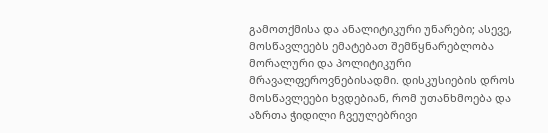გამოთქმისა და ანალიტიკური უნარები; ასევე, მოსწავლეებს ემატებათ შემწყნარებლობა მორალური და პოლიტიკური მრავალფეროვნებისადმი. დისკუსიების დროს მოსწავლეები ხვდებიან, რომ უთანხმოება და აზრთა ჭიდილი ჩვეულებრივი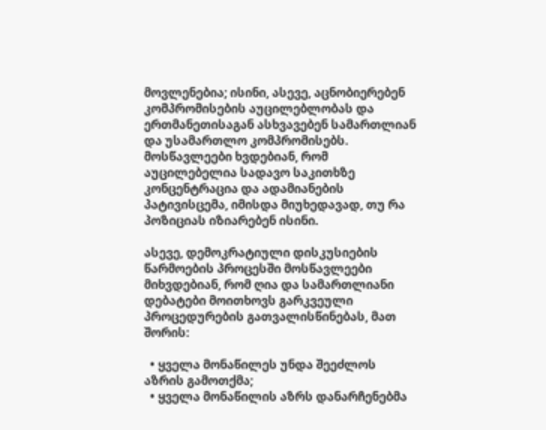მოვლენებია; ისინი, ასევე, აცნობიერებენ კომპრომისების აუცილებლობას და ერთმანეთისაგან ასხვავებენ სამართლიან და უსამართლო კომპრომისებს. მოსწავლეები ხვდებიან, რომ აუცილებელია სადავო საკითხზე კონცენტრაცია და ადამიანების პატივისცემა, იმისდა მიუხედავად, თუ რა პოზიციას იზიარებენ ისინი.

ასევე, დემოკრატიული დისკუსიების წარმოების პროცესში მოსწავლეები მიხვდებიან, რომ ღია და სამართლიანი დებატები მოითხოვს გარკვეული პროცედურების გათვალისწინებას, მათ შორის:

  • ყველა მონაწილეს უნდა შეეძლოს აზრის გამოთქმა;
  • ყველა მონაწილის აზრს დანარჩენებმა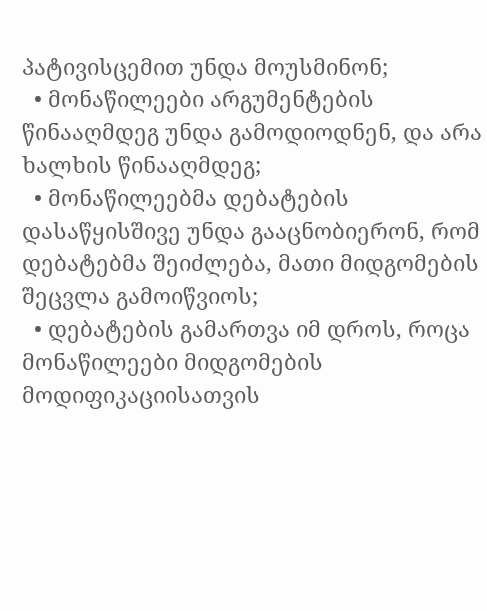პატივისცემით უნდა მოუსმინონ;
  • მონაწილეები არგუმენტების წინააღმდეგ უნდა გამოდიოდნენ, და არა ხალხის წინააღმდეგ;
  • მონაწილეებმა დებატების დასაწყისშივე უნდა გააცნობიერონ, რომ დებატებმა შეიძლება, მათი მიდგომების შეცვლა გამოიწვიოს;
  • დებატების გამართვა იმ დროს, როცა მონაწილეები მიდგომების მოდიფიკაციისათვის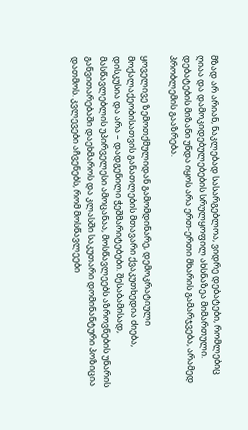მზად არ არიან, ნაკლებად სასარგებლოა, ვიდრე დებატები, რომლებიც ღიაა და დამოკიდებულებების სრულყოფილ ახსნაზეა მიმართული. დებატების მიზანი უნდა იყოს არა ერთ-ერთი მხარის გამარჯვება, არამედ პრობლემის გააზრება.

ყოველივე ზემოთქმულიდან გამომდინარე, დემოკრატიული მოქალაქეობისათვის განათლების მთავარი ქვაკუთხედია ძიება, დისკუსია და არა – დადგენილი ჭეშმარიტებები. შესაბამისად, მასწავლებლის უპირველესი ამოცანაა, მოსწავლეებს აზროვნების უნარის განვითარებაში დაეხმაროს და კლასში საკუთარი დომინანტური პოზიცია დათმოს. კვლევები აჩვენებს, რომ მოსწავლეები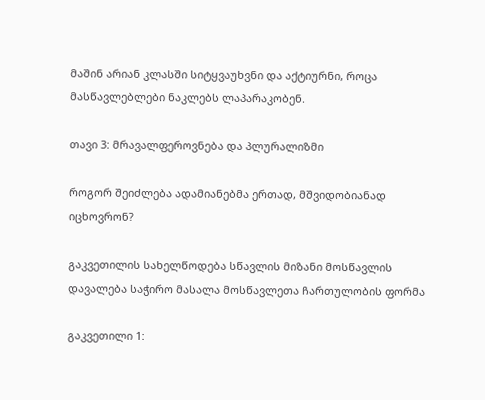მაშინ არიან კლასში სიტყვაუხვნი და აქტიურნი, როცა მასწავლებლები ნაკლებს ლაპარაკობენ.

თავი 3: მრავალფეროვნება და პლურალიზმი

როგორ შეიძლება ადამიანებმა ერთად, მშვიდობიანად იცხოვრონ?

გაკვეთილის სახელწოდება სწავლის მიზანი მოსწავლის დავალება საჭირო მასალა მოსწავლეთა ჩართულობის ფორმა

გაკვეთილი 1: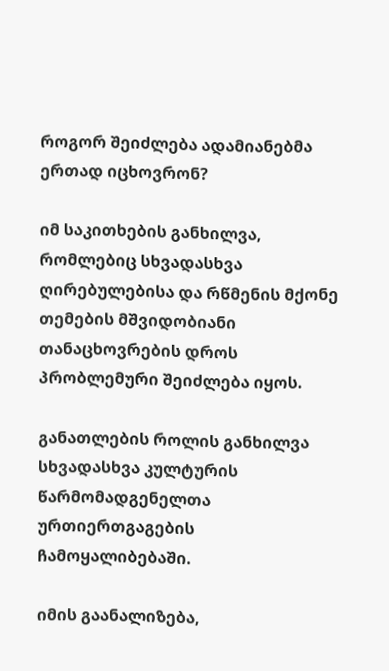როგორ შეიძლება ადამიანებმა ერთად იცხოვრონ?

იმ საკითხების განხილვა, რომლებიც სხვადასხვა ღირებულებისა და რწმენის მქონე თემების მშვიდობიანი თანაცხოვრების დროს პრობლემური შეიძლება იყოს.

განათლების როლის განხილვა სხვადასხვა კულტურის წარმომადგენელთა ურთიერთგაგების ჩამოყალიბებაში.

იმის გაანალიზება,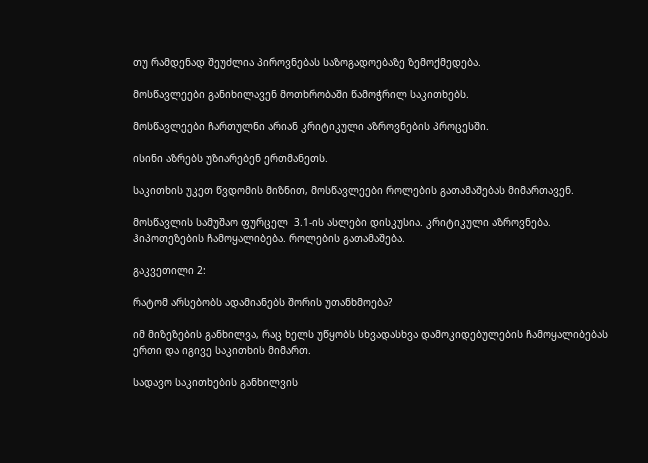თუ რამდენად შეუძლია პიროვნებას საზოგადოებაზე ზემოქმედება.

მოსწავლეები განიხილავენ მოთხრობაში წამოჭრილ საკითხებს.

მოსწავლეები ჩართულნი არიან კრიტიკული აზროვნების პროცესში.

ისინი აზრებს უზიარებენ ერთმანეთს.

საკითხის უკეთ წვდომის მიზნით, მოსწავლეები როლების გათამაშებას მიმართავენ.

მოსწავლის სამუშაო ფურცელ  3.1-ის ასლები დისკუსია. კრიტიკული აზროვნება. ჰიპოთეზების ჩამოყალიბება. როლების გათამაშება.

გაკვეთილი 2:

რატომ არსებობს ადამიანებს შორის უთანხმოება?

იმ მიზეზების განხილვა, რაც ხელს უწყობს სხვადასხვა დამოკიდებულების ჩამოყალიბებას ერთი და იგივე საკითხის მიმართ.

სადავო საკითხების განხილვის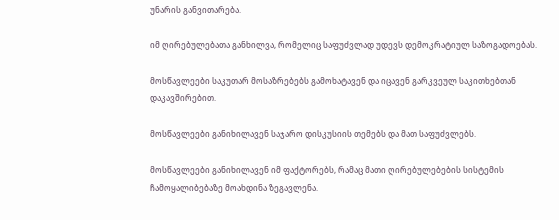უნარის განვითარება.

იმ ღირებულებათა განხილვა, რომელიც საფუძვლად უდევს დემოკრატიულ საზოგადოებას.

მოსწავლეები საკუთარ მოსაზრებებს გამოხატავენ და იცავენ გარკვეულ საკითხებთან დაკავშირებით.

მოსწავლეები განიხილავენ საჯარო დისკუსიის თემებს და მათ საფუძვლებს.

მოსწავლეები განიხილავენ იმ ფაქტორებს, რამაც მათი ღირებულებების სისტემის ჩამოყალიბებაზე მოახდინა ზეგავლენა.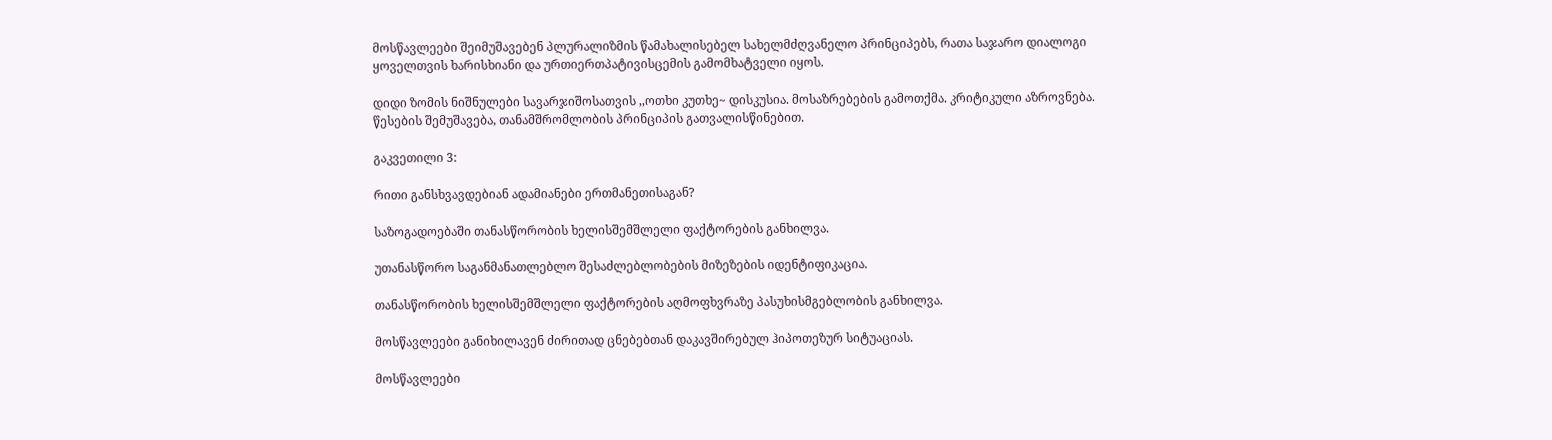მოსწავლეები შეიმუშავებენ პლურალიზმის წამახალისებელ სახელმძღვანელო პრინციპებს, რათა საჯარო დიალოგი ყოველთვის ხარისხიანი და ურთიერთპატივისცემის გამომხატველი იყოს.

დიდი ზომის ნიშნულები სავარჯიშოსათვის ,,ოთხი კუთხე~ დისკუსია. მოსაზრებების გამოთქმა. კრიტიკული აზროვნება. წესების შემუშავება, თანამშრომლობის პრინციპის გათვალისწინებით.

გაკვეთილი 3:

რითი განსხვავდებიან ადამიანები ერთმანეთისაგან?

საზოგადოებაში თანასწორობის ხელისშემშლელი ფაქტორების განხილვა.

უთანასწორო საგანმანათლებლო შესაძლებლობების მიზეზების იდენტიფიკაცია.

თანასწორობის ხელისშემშლელი ფაქტორების აღმოფხვრაზე პასუხისმგებლობის განხილვა.

მოსწავლეები განიხილავენ ძირითად ცნებებთან დაკავშირებულ ჰიპოთეზურ სიტუაციას.

მოსწავლეები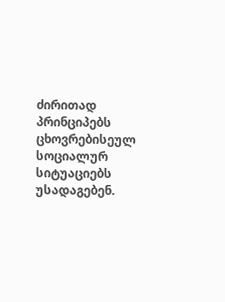ძირითად პრინციპებს ცხოვრებისეულ სოციალურ სიტუაციებს უსადაგებენ.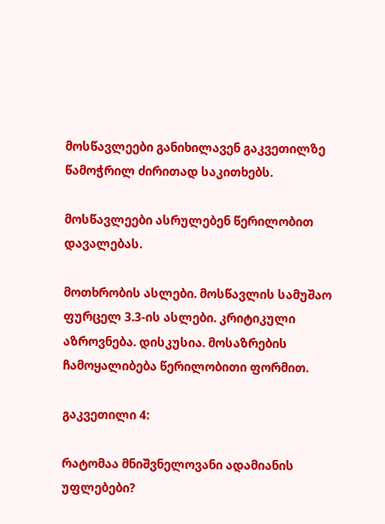მოსწავლეები განიხილავენ გაკვეთილზე წამოჭრილ ძირითად საკითხებს.

მოსწავლეები ასრულებენ წერილობით დავალებას.

მოთხრობის ასლები. მოსწავლის სამუშაო ფურცელ 3.3-ის ასლები. კრიტიკული აზროვნება. დისკუსია. მოსაზრების ჩამოყალიბება წერილობითი ფორმით.

გაკვეთილი 4:

რატომაა მნიშვნელოვანი ადამიანის უფლებები?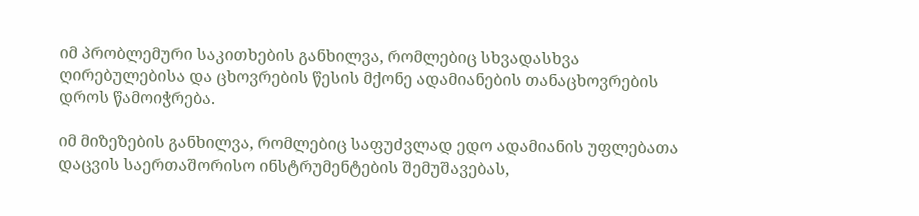იმ პრობლემური საკითხების განხილვა, რომლებიც სხვადასხვა ღირებულებისა და ცხოვრების წესის მქონე ადამიანების თანაცხოვრების დროს წამოიჭრება.

იმ მიზეზების განხილვა, რომლებიც საფუძვლად ედო ადამიანის უფლებათა დაცვის საერთაშორისო ინსტრუმენტების შემუშავებას,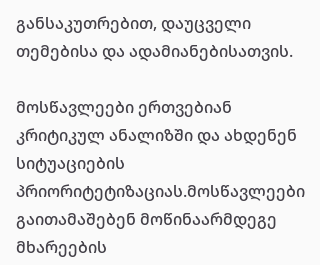განსაკუთრებით, დაუცველი თემებისა და ადამიანებისათვის.

მოსწავლეები ერთვებიან კრიტიკულ ანალიზში და ახდენენ სიტუაციების პრიორიტეტიზაციას.მოსწავლეები გაითამაშებენ მოწინაარმდეგე მხარეების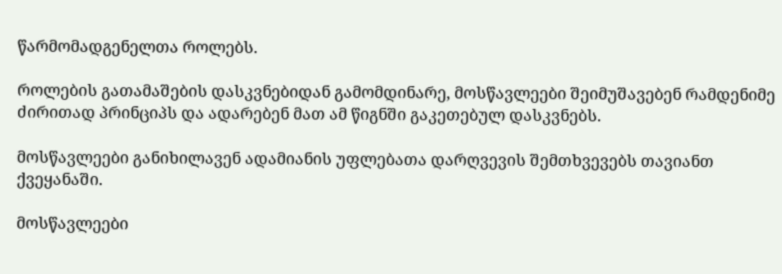წარმომადგენელთა როლებს.

როლების გათამაშების დასკვნებიდან გამომდინარე, მოსწავლეები შეიმუშავებენ რამდენიმე ძირითად პრინციპს და ადარებენ მათ ამ წიგნში გაკეთებულ დასკვნებს.

მოსწავლეები განიხილავენ ადამიანის უფლებათა დარღვევის შემთხვევებს თავიანთ ქვეყანაში.

მოსწავლეები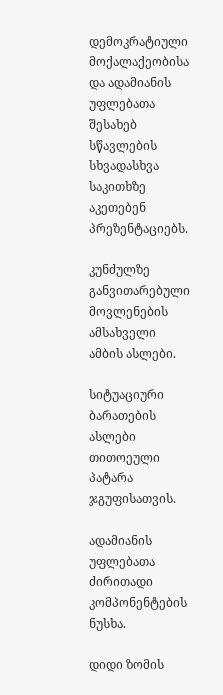დემოკრატიული მოქალაქეობისა და ადამიანის უფლებათა შესახებ სწავლების სხვადასხვა საკითხზე აკეთებენ პრეზენტაციებს.

კუნძულზე განვითარებული მოვლენების ამსახველი ამბის ასლები.

სიტუაციური ბარათების ასლები თითოეული პატარა ჯგუფისათვის.

ადამიანის უფლებათა ძირითადი კომპონენტების ნუსხა.

დიდი ზომის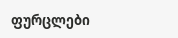ფურცლები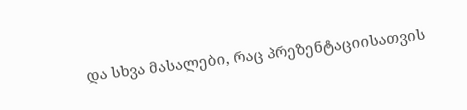და სხვა მასალები, რაც პრეზენტაციისათვის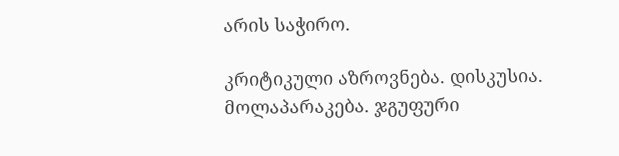არის საჭირო.

კრიტიკული აზროვნება. დისკუსია. მოლაპარაკება. ჯგუფური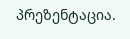პრეზენტაცია.